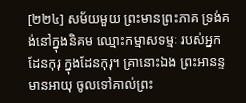[២២៤] សម័យមួយ ព្រះមានព្រះភាគ ទ្រង់គង់នៅក្នុងនិគម ឈ្មោះកម្មាសទម្មៈ របស់អ្នកដែនកុរុ ក្នុងដែនកុរុ។ គ្រានោះឯង ព្រះអានន្ទមានអាយុ ចូលទៅគាល់ព្រះ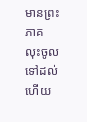មានព្រះភាគ លុះចូលទៅដល់ហើយ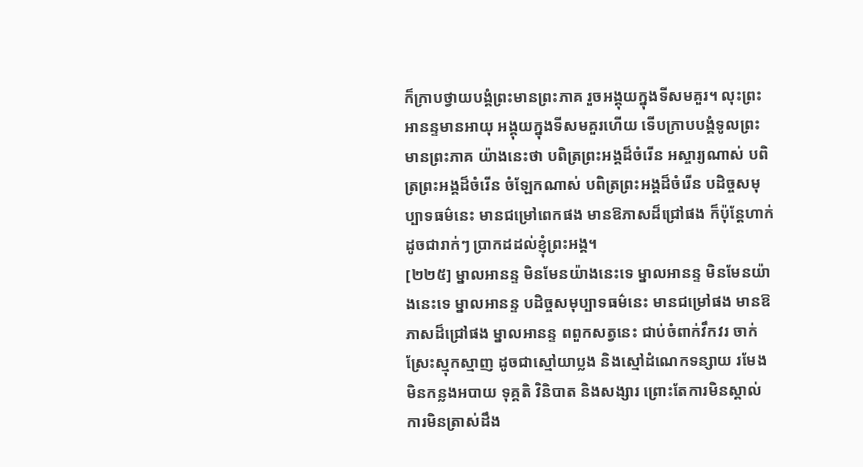ក៏ក្រាបថ្វាយបង្គំព្រះមានព្រះភាគ រួចអង្គុយក្នុងទីសមគួរ។ លុះព្រះអានន្ទមានអាយុ អង្គុយក្នុងទីសមគួរហើយ ទើបក្រាបបង្គំទូលព្រះមានព្រះភាគ យ៉ាងនេះថា បពិត្រព្រះអង្គដ៏ចំរើន អស្ចារ្យណាស់ បពិត្រព្រះអង្គដ៏ចំរើន ចំឡែកណាស់ បពិត្រព្រះអង្គដ៏ចំរើន បដិច្ចសមុប្បាទធម៌នេះ មានជម្រៅពេកផង មានឱភាសដ៏ជ្រៅផង ក៏ប៉ុន្តែហាក់ដូចជារាក់ៗ ប្រាកដដល់ខ្ញុំព្រះអង្គ។
[២២៥] ម្នាលអានន្ទ មិនមែនយ៉ាងនេះទេ ម្នាលអានន្ទ មិនមែនយ៉ាងនេះទេ ម្នាលអានន្ទ បដិច្ចសមុប្បាទធម៌នេះ មានជម្រៅផង មានឱភាសដ៏ជ្រៅផង ម្នាលអានន្ទ ពពួកសត្វនេះ ជាប់ចំពាក់វឹកវរ ចាក់ស្រែះស្មុកស្មាញ ដូចជាស្មៅយាប្លង និងស្មៅដំណេកទន្សាយ រមែងមិនកន្លងអបាយ ទុគ្គតិ វិនិបាត និងសង្សារ ព្រោះតែការមិនស្គាល់ ការមិនត្រាស់ដឹង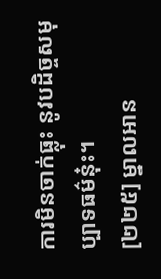ការមិនចាក់ធ្លុះ នូវបដិច្ចសមុប្បាទធម៌នុ៎ះ។
[២២៥] ម្នាលអាន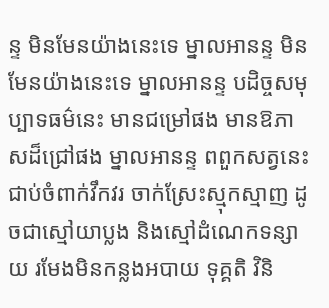ន្ទ មិនមែនយ៉ាងនេះទេ ម្នាលអានន្ទ មិនមែនយ៉ាងនេះទេ ម្នាលអានន្ទ បដិច្ចសមុប្បាទធម៌នេះ មានជម្រៅផង មានឱភាសដ៏ជ្រៅផង ម្នាលអានន្ទ ពពួកសត្វនេះ ជាប់ចំពាក់វឹកវរ ចាក់ស្រែះស្មុកស្មាញ ដូចជាស្មៅយាប្លង និងស្មៅដំណេកទន្សាយ រមែងមិនកន្លងអបាយ ទុគ្គតិ វិនិ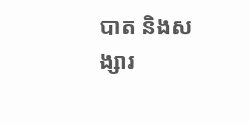បាត និងសង្សារ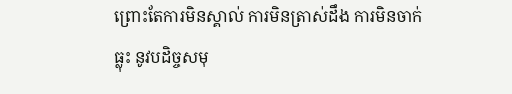ព្រោះតែការមិនស្គាល់ ការមិនត្រាស់ដឹង ការមិនចាក់ធ្លុះ នូវបដិច្ចសមុ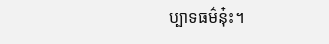ប្បាទធម៌នុ៎ះ។